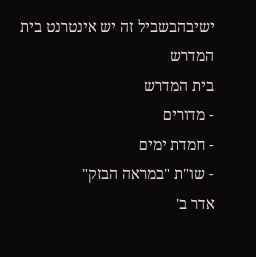ישיבהבשביל זה יש אינטרנט בית המדרש
בית המדרש
- מדורים
- חמדת ימים
- שו"ת "במראה הבזק"
אדר ב'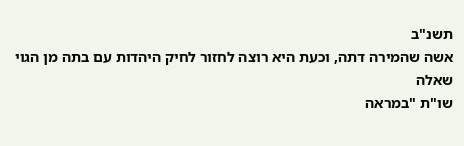תשנ"ב
אשה שהמירה דתה, וכעת היא רוצה לחזור לחיק היהדות עם בתה מן הגוי
שאלה
שו"ת "במראה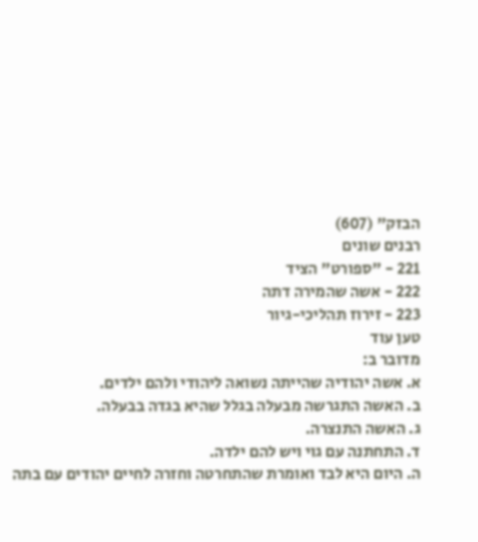הבזק" (607)
רבנים שונים
221 - "ספורט" הציד
222 - אשה שהמירה דתה
223 - זירוז תהליכי-גיור
טען עוד
מדובר ב:
א. אשה יהודיה שהייתה נשואה ליהודי ולהם ילדים.
ב. האשה התגרשה מבעלה בגלל שהיא בגדה בבעלה.
ג. האשה התנצרה.
ד. התחתנה עם גוי ויש להם ילדה.
ה. היום היא לבד ואומרת שהתחרטה וחזרה לחיים יהודים עם בתה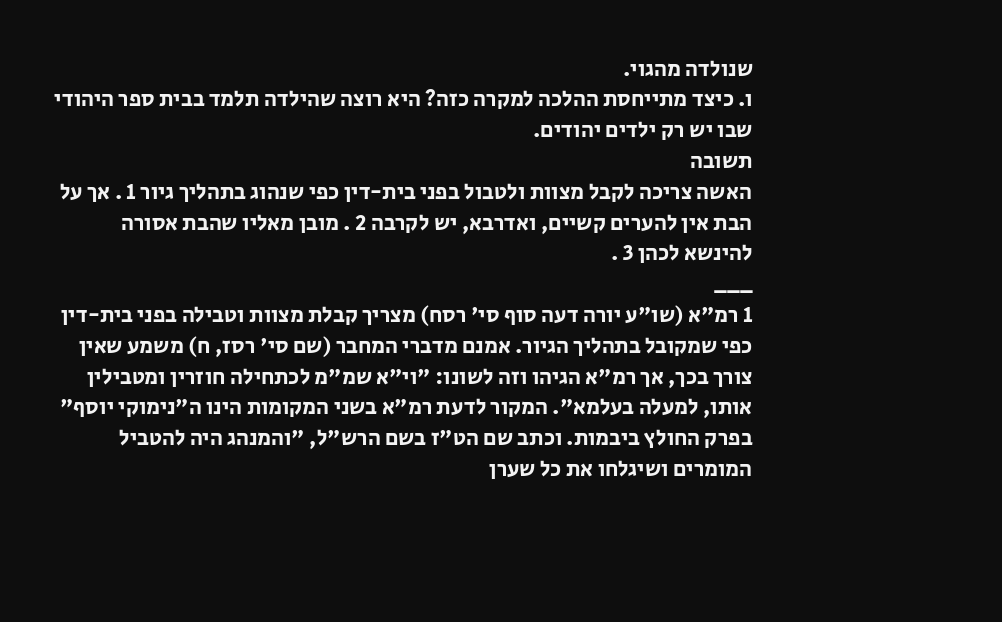שנולדה מהגוי.
ו. כיצד מתייחסת ההלכה למקרה כזה? היא רוצה שהילדה תלמד בבית ספר היהודי שבו יש רק ילדים יהודים.
תשובה
האשה צריכה לקבל מצוות ולטבול בפני בית-דין כפי שנהוג בתהליך גיור 1 . אך על הבת אין להערים קשיים, ואדרבא, יש לקרבה 2 . מובן מאליו שהבת אסורה להינשא לכהן 3 .
___
1 רמ"א (שו"ע יורה דעה סוף סי' רסח) מצריך קבלת מצוות וטבילה בפני בית-דין כפי שמקובל בתהליך הגיור. אמנם מדברי המחבר (שם סי' רסז, ח) משמע שאין צורך בכך, אך רמ"א הגיהו וזה לשונו: "וי"א שמ"מ לכתחילה חוזרין ומטבילין אותו, למעלה בעלמא". המקור לדעת רמ"א בשני המקומות הינו ה"נימוקי יוסף" בפרק החולץ ביבמות. וכתב שם הט"ז בשם הרש"ל, "והמנהג היה להטביל המומרים ושיגלחו את כל שערן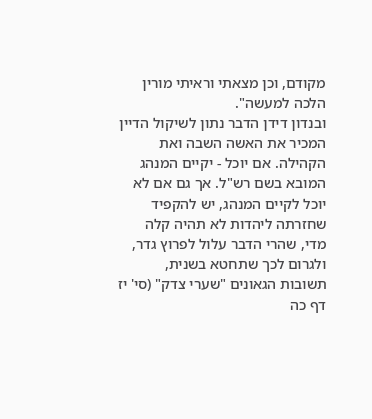מקודם, וכן מצאתי וראיתי מורין הלכה למעשה".
ובנדון דידן הדבר נתון לשיקול הדיין המכיר את האשה השבה ואת הקהילה. אם יוכל - יקיים המנהג המובא בשם רש"ל. אך גם אם לא יוכל לקיים המנהג, יש להקפיד שחזרתה ליהדות לא תהיה קלה מדי, שהרי הדבר עלול לפרוץ גדר, ולגרום לכך שתחטא בשנית, תשובות הגאונים "שערי צדק" (סי' יז דף כה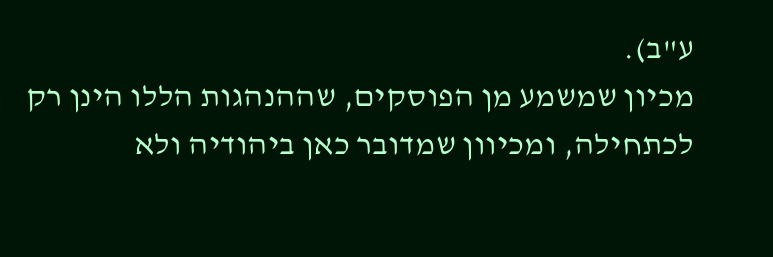ע"ב).
מכיון שמשמע מן הפוסקים, שההנהגות הללו הינן רק לכתחילה, ומכיוון שמדובר כאן ביהודיה ולא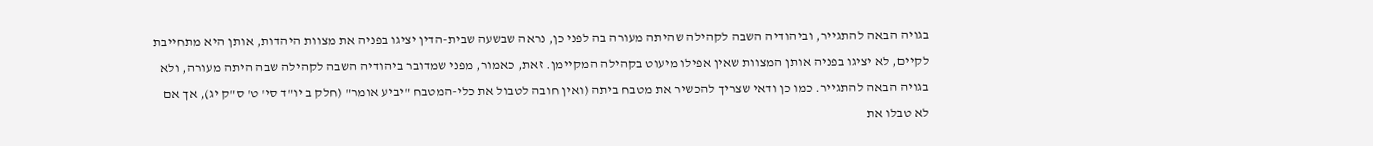בגויה הבאה להתגייר, וביהודיה השבה לקהילה שהיתה מעורה בה לפני כן, נראה שבשעה שבית-הדין יציגו בפניה את מצוות היהדות, אותן היא מתחייבת לקיים, לא יציגו בפניה אותן המצוות שאין אפילו מיעוט בקהילה המקיימן. זאת, כאמור, מפני שמדובר ביהודיה השבה לקהילה שבה היתה מעורה, ולא בגויה הבאה להתגייר. כמו כן ודאי שצריך להכשיר את מטבח ביתה (ואין חובה לטבול את כלי-המטבח "יביע אומר" (חלק ב יו"ד סי' ט' ס"ק יג), אך אם לא טבלו את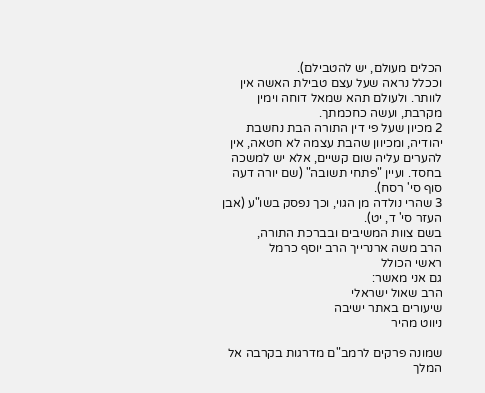הכלים מעולם, יש להטבילם).
וככלל נראה שעל עצם טבילת האשה אין לוותר. ולעולם תהא שמאל דוחה וימין מקרבת, ועשה כחכמתך.
2 מכיון שעל פי דין התורה הבת נחשבת יהודיה, ומכיוון שהבת עצמה לא חטאה, אין להערים עליה שום קשיים, אלא יש למשכה בחסד. ועיין "פתחי תשובה" (שם יורה דעה סוף סי' רסח).
3 שהרי נולדה מן הגוי, וכך נפסק בשו"ע (אבן העזר סי' ד, יט).
בשם צוות המשיבים ובברכת התורה,
הרב משה ארנרייך הרב יוסף כרמל
ראשי הכולל
גם אני מאשר:
הרב שאול ישראלי
שיעורים באתר ישיבה
ניווט מהיר

שמונה פרקים לרמב"ם מדרגות בקרבה אל המלך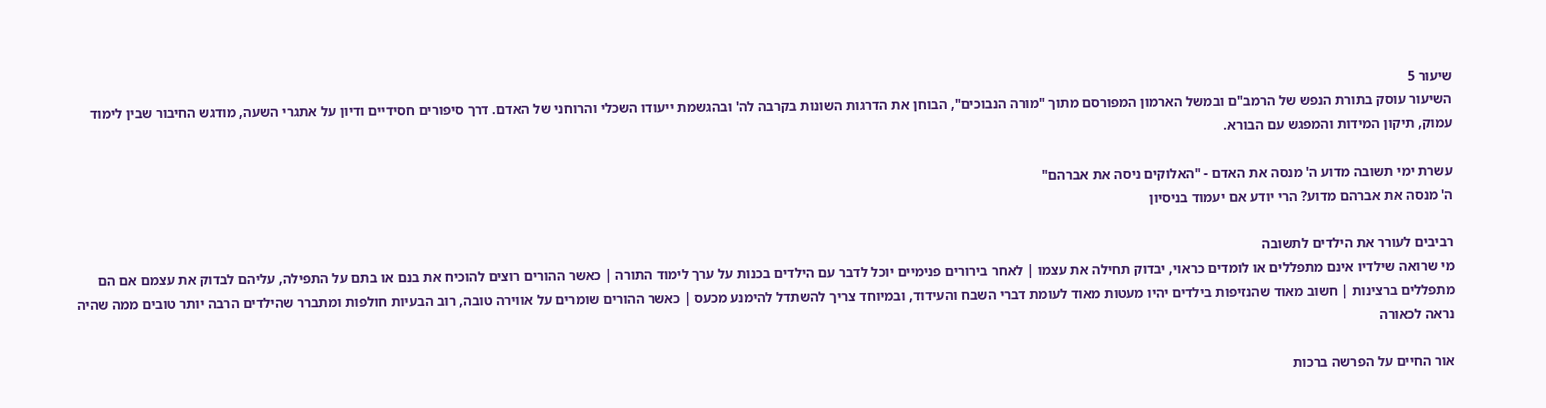שיעור 5
השיעור עוסק בתורת הנפש של הרמב"ם ובמשל הארמון המפורסם מתוך "מורה הנבוכים", הבוחן את הדרגות השונות בקרבה לה' ובהגשמת ייעודו השכלי והרוחני של האדם. דרך סיפורים חסידיים ודיון על אתגרי השעה, מודגש החיבור שבין לימוד עמוק, תיקון המידות והמפגש עם הבורא.

עשרת ימי תשובה מדוע ה' מנסה את האדם - "האלוקים ניסה את אברהם"
ה' מנסה את אברהם מדוע? הרי יודע אם יעמוד בניסיון

רביבים לעורר את הילדים לתשובה
מי שרואה שילדיו אינם מתפללים או לומדים כראוי, יבדוק תחילה את עצמו | לאחר בירורים פנימיים יוכל לדבר עם הילדים בכנות על ערך לימוד התורה | כאשר ההורים רוצים להוכיח את בנם או בתם על התפילה, עליהם לבדוק את עצמם אם הם מתפללים ברצינות | חשוב מאוד שהנזיפות בילדים יהיו מעטות מאוד לעומת דברי השבח והעידוד, ובמיוחד צריך להשתדל להימנע מכעס | כאשר ההורים שומרים על אווירה טובה, רוב הבעיות חולפות ומתברר שהילדים הרבה יותר טובים ממה שהיה נראה לכאורה

אור החיים על הפרשה ברכות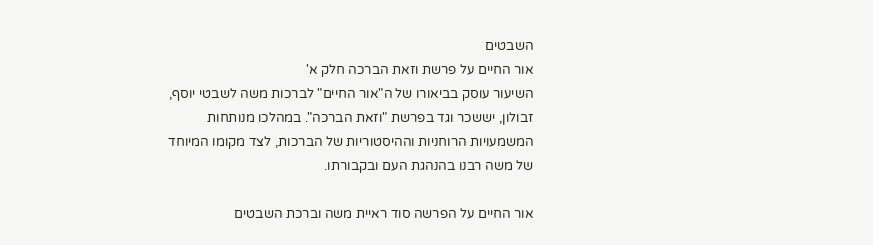השבטים
אור החיים על פרשת וזאת הברכה חלק א'
השיעור עוסק בביאורו של ה"אור החיים" לברכות משה לשבטי יוסף, זבולון, יששכר וגד בפרשת "וזאת הברכה". במהלכו מנותחות המשמעויות הרוחניות וההיסטוריות של הברכות, לצד מקומו המיוחד של משה רבנו בהנהגת העם ובקבורתו.

אור החיים על הפרשה סוד ראיית משה וברכת השבטים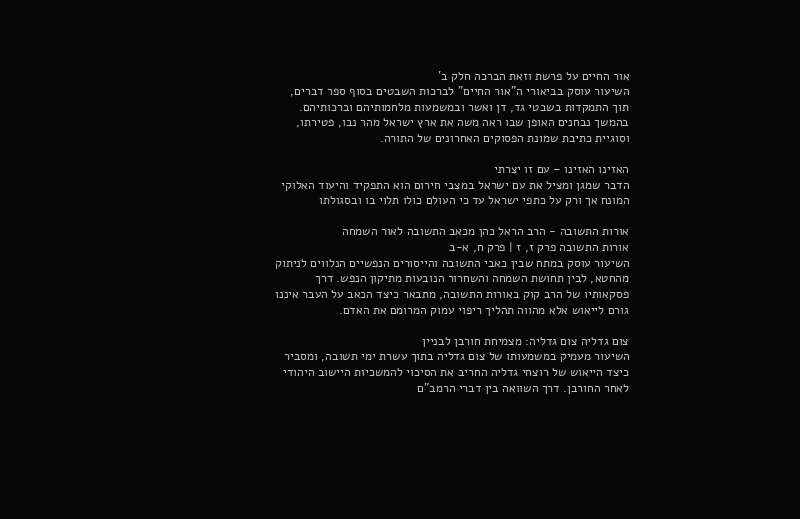אור החיים על פרשת וזאת הברכה חלק ב'
השיעור עוסק בביאורי ה"אור החיים" לברכות השבטים בסוף ספר דברים, תוך התמקדות בשבטי גד, דן ואשר ובמשמעות מלחמותיהם וברכותיהם. בהמשך נבחנים האופן שבו ראה משה את ארץ ישראל מהר נבו, פטירתו, וסוגיית כתיבת שמונת הפסוקים האחרונים של התורה.

האזינו האזינו – עם זו יצרתי
הדבר שמגן ומציל את עם ישראל במצבי חירום הוא התפקיד והיעוד האלוקי המונח אך ורק על כתפי ישראל עד כי העולם כולו תלוי בו ובסגולתו

אורות התשובה - הרב הראל כהן מכאב התשובה לאור השמחה
אורות התשובה פרק ז, ז | פרק ח, א-ב
השיעור עוסק במתח שבין כאבי התשובה והייסורים הנפשיים הנלווים לניתוק מהחטא, לבין תחושת השמחה והשחרור הנובעות מתיקון הנפש. דרך פסקאותיו של הרב קוק באורות התשובה, מתבאר כיצד הכאב על העבר איננו גורם לייאוש אלא מהווה תהליך ריפוי עמוק המרומם את האדם.

צום גדליה צום גדליה: מצמיחת חורבן לבניין
השיעור מעמיק במשמעותו של צום גדליה בתוך עשרת ימי תשובה, ומסביר כיצד הייאוש של רוצחי גדליה החריב את הסיכוי להמשכיות היישוב היהודי לאחר החורבן. דרך השוואה בין דברי הרמב"ם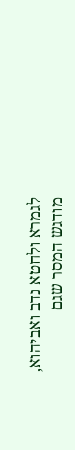לגמרא ולחטא נדב ואביהוא, מודגש המסר שגם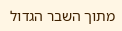מתוך השבר הגדול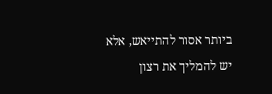ביותר אסור להתייאש, אלא יש להמליך את רצון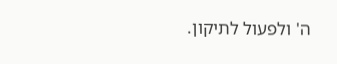ה' ולפעול לתיקון.